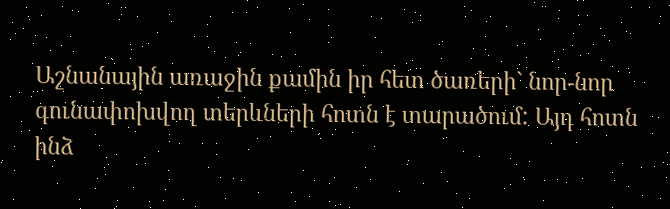Աշնանային առաջին քամին իր հետ ծառերի` նոր-նոր գունափոխվող տերևների հոտն է տարածում: Այդ հոտն ինձ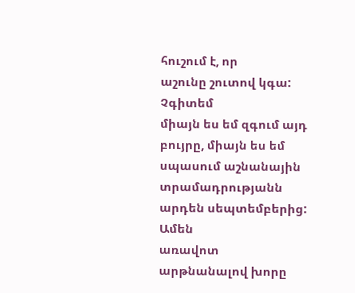հուշում է, որ
աշունը շուտով կգա: Չգիտեմ
միայն ես եմ զգում այդ բույրը, միայն ես եմ սպասում աշնանային տրամադրությանն արդեն սեպտեմբերից: Ամեն
առավոտ արթնանալով խորը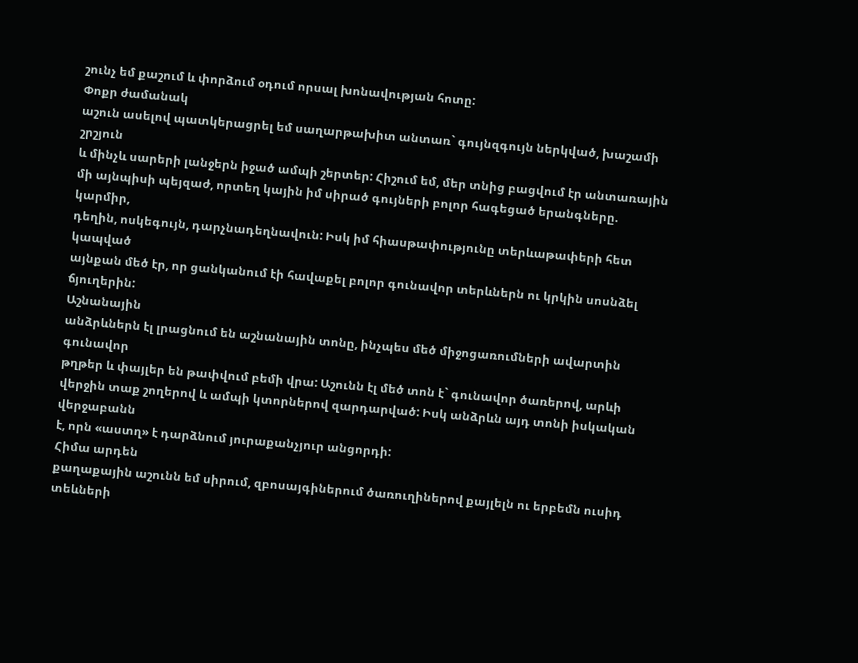շունչ եմ քաշում և փորձում օդում որսալ խոնավության հոտը:
Փոքր ժամանակ
աշուն ասելով պատկերացրել եմ սաղարթախիտ անտառ` գույնզգույն ներկված, խաշամի շրշյուն
և մինչև սարերի լանջերն իջած ամպի շերտեր: Հիշում եմ, մեր տնից բացվում էր անտառային
մի այնպիսի պեյզաժ, որտեղ կային իմ սիրած գույների բոլոր հագեցած երանգները. կարմիր,
դեղին, ոսկեգույն, դարչնադեղնավուն: Իսկ իմ հիասթափությունը տերևաթափերի հետ կապված
այնքան մեծ էր, որ ցանկանում էի հավաքել բոլոր գունավոր տերևներն ու կրկին սոսնձել
ճյուղերին:
Աշնանային
անձրևներն էլ լրացնում են աշնանային տոնը, ինչպես մեծ միջոցառումների ավարտին գունավոր
թղթեր և փայլեր են թափվում բեմի վրա: Աշունն էլ մեծ տոն է` գունավոր ծառերով, արևի
վերջին տաք շողերով և ամպի կտորներով զարդարված: Իսկ անձրևն այդ տոնի իսկական վերջաբանն
է, որն «աստղ» է դարձնում յուրաքանչյուր անցորդի:
Հիմա արդեն
քաղաքային աշունն եմ սիրում, զբոսայգիներում ծառուղիներով քայլելն ու երբեմն ուսիդ
տեևների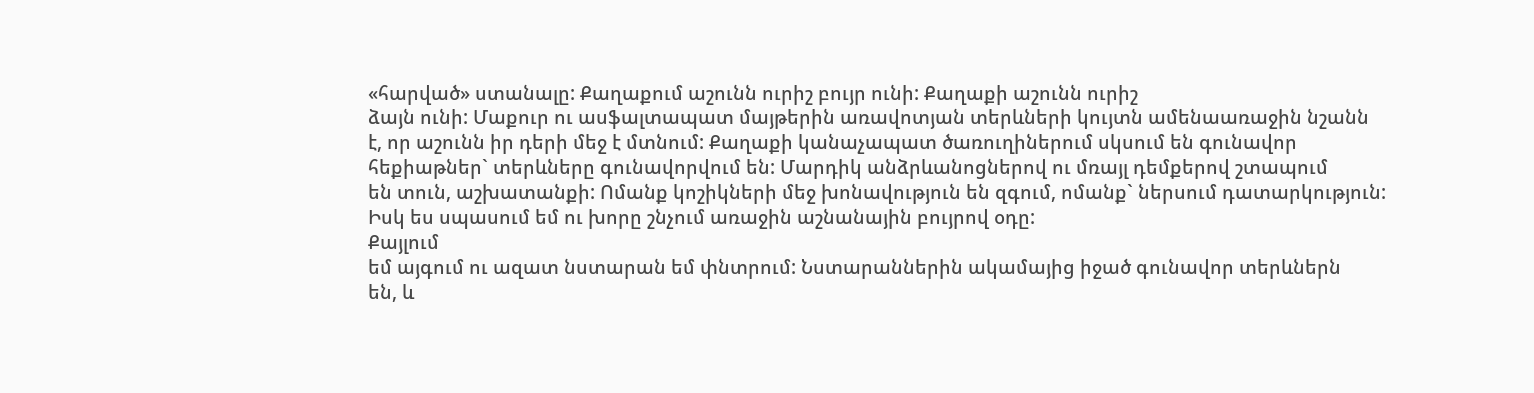«հարված» ստանալը: Քաղաքում աշունն ուրիշ բույր ունի: Քաղաքի աշունն ուրիշ
ձայն ունի: Մաքուր ու ասֆալտապատ մայթերին առավոտյան տերևների կույտն ամենաառաջին նշանն
է, որ աշունն իր դերի մեջ է մտնում: Քաղաքի կանաչապատ ծառուղիներում սկսում են գունավոր
հեքիաթներ` տերևները գունավորվում են: Մարդիկ անձրևանոցներով ու մռայլ դեմքերով շտապում
են տուն, աշխատանքի: Ոմանք կոշիկների մեջ խոնավություն են զգում, ոմանք` ներսում դատարկություն:
Իսկ ես սպասում եմ ու խորը շնչում առաջին աշնանային բույրով օդը:
Քայլում
եմ այգում ու ազատ նստարան եմ փնտրում: Նստարաններին ակամայից իջած գունավոր տերևներն
են, և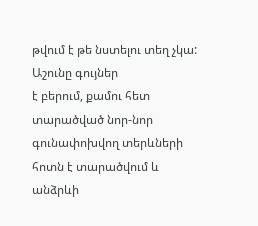թվում է թե նստելու տեղ չկա:
Աշունը գույներ
է բերում, քամու հետ տարածված նոր-նոր գունափոխվող տերևների հոտն է տարածվում և անձրևի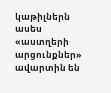կաթիլներն ասես «աստղերի արցունքներ» ավարտին են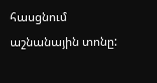հասցնում աշնանային տոնը: